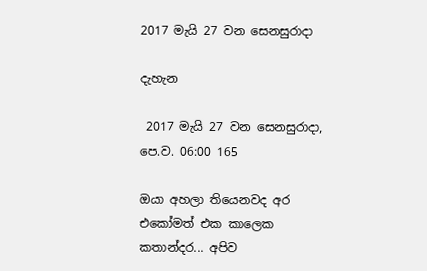2017 මැයි 27 වන සෙනසුරාදා

දැහැන

 2017 මැයි 27 වන සෙනසුරාදා, පෙ.ව. 06:00 165

ඔයා අහලා තියෙනවද අර එකෝමත් එක කාලෙක කතාන්දර... අපිව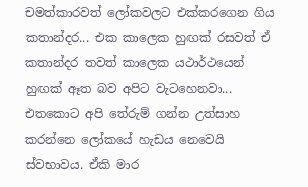චමත්කාරවත් ලෝකවලට එක්කරගෙන ගිය කතාන්දර... එක කාලෙක හුඟක් රසවත් ඒ කතාන්දර තවත් කාලෙක යථාර්ථයෙන් හුඟක් ඈත බව අපිට වැටහෙනවා... එතකොට අපි තේරුම් ගන්න උත්සාහ කරන්නෙ ලෝකයේ හැඩය නෙවෙයි ස්වභාවය. ඒකි මාර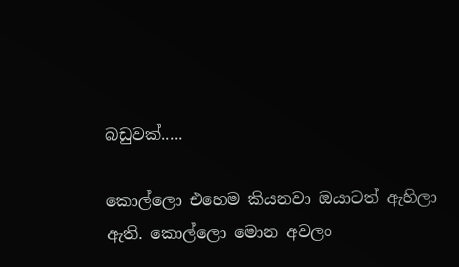බඩුවක්.....

කොල්ලො එහෙම කියනවා ඔයාටත් ඇහිලා ඇති. කොල්ලො මොන අවලං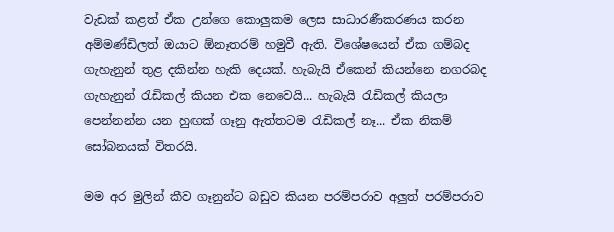වැඩක් කළත් ඒක උන්ගෙ කොලුකම ලෙස සාධාරණීකරණය කරන අම්මණ්ඩිලත් ඔයාට ඕනෑතරම් හමුවී ඇති. විශේෂයෙන් ඒක ගම්බද ගැහැනුන් තුළ දකින්න හැකි දෙයක්. හැබැයි ඒකෙන් කියන්නෙ නගරබද ගැහැනුන් රැඩිකල් කියන එක නෙවෙයි... හැබැයි රැඩිකල් කියලා පෙන්නන්න යන හුඟක් ගෑනු ඇත්තටම රැඩිකල් නෑ... ඒක නිකම් සෝබනයක් විතරයි.

මම අර මුලින් කීව ගෑනුන්ට බඩුව කියන පරම්පරාව අලුත් පරම්පරාව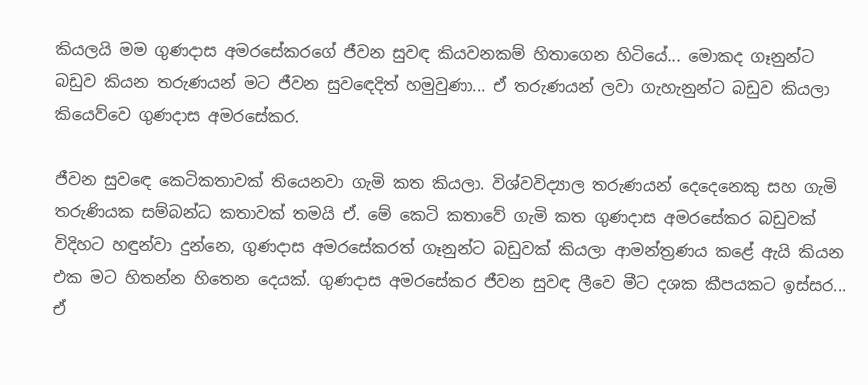කියලයි මම ගුණදාස අමරසේකරගේ ජීවන සුවඳ කියවනකම් හිතාගෙන හිටියේ... මොකද ගෑනුන්ට බඩුව කියන තරුණයන් මට ජීවන සුවඳෙදිත් හමුවුණා... ඒ තරුණයන් ලවා ගැහැනුන්ට බඩුව කියලා කියෙව්වෙ ගුණදාස අමරසේකර.

ජීවන සුවඳෙ කෙටිකතාවක් තියෙනවා ගැමි කත කියලා. විශ්වවිද්‍යාල තරුණයන් දෙදෙනෙකු සහ ගැමි තරුණියක සම්බන්ධ කතාවක් තමයි ඒ. මේ කෙටි කතාවේ ගැමි කත ගුණදාස අමරසේකර බඩුවක් විදිහට හඳුන්වා දුන්නෙ, ගුණදාස අමරසේකරත් ගෑනුන්ට බඩුවක් කියලා ආමන්ත්‍රණය කළේ ඇයි කියන එක මට හිතන්න හිතෙන දෙයක්. ගුණදාස අමරසේකර ජීවන සුවඳ ලීවෙ මීට දශක කීපයකට ඉස්සර... ඒ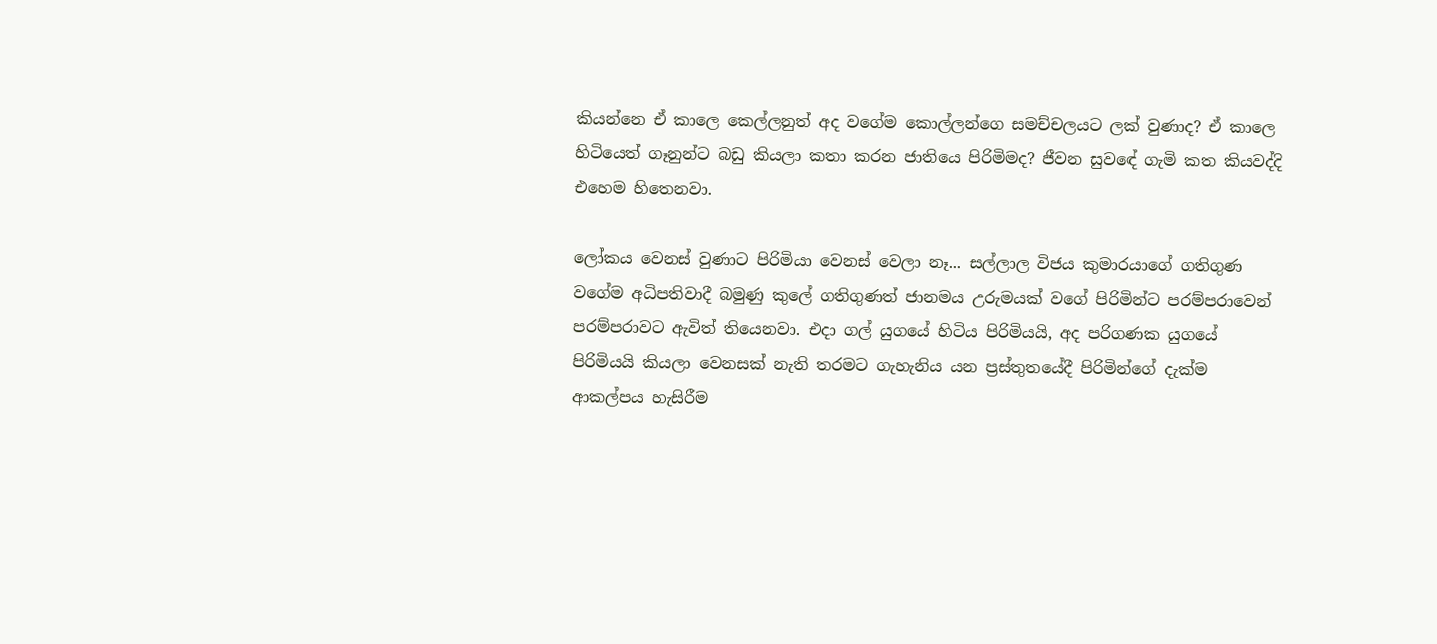කියන්නෙ ඒ කාලෙ කෙල්ලනුත් අද වගේම කොල්ලන්ගෙ සමච්චලයට ලක් වුණාද? ඒ කාලෙ හිටියෙත් ගෑනුන්ට බඩු කියලා කතා කරන ජාතියෙ පිරිමිමද? ජීවන සුවඳේ ගැමි කත කියවද්දි එහෙම හිතෙනවා.

ලෝකය වෙනස් වුණාට පිරිමියා වෙනස් වෙලා නෑ... සල්ලාල විජය කුමාරයාගේ ගතිගුණ වගේම අධිපතිවාදී බමුණු කුලේ ගතිගුණත් ජානමය උරුමයක් වගේ පිරිමින්ට පරම්පරාවෙන් පරම්පරාවට ඇවිත් තියෙනවා. එදා ගල් යුගයේ හිටිය පිරිමියයි, අද පරිගණක යුගයේ පිරිමියයි කියලා වෙනසක් නැති තරමට ගැහැනිය යන ප්‍රස්තුතයේදී පිරිමින්ගේ දැක්ම ආකල්පය හැසිරීම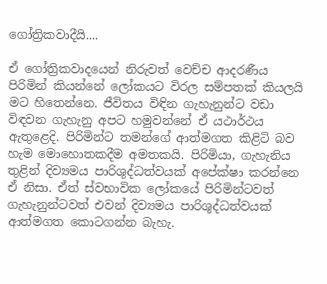ගෝත්‍රිකවාදීයි....

ඒ ගෝත්‍රිකවාදයෙන් නිරුවත් වෙච්ච ආදරණීය පිරිමින් කියන්නේ ලෝකයට විරල සම්පතක් කියලයි මට හිතෙන්නෙ. ජීවිතය විඳින ගැහැනුන්ට වඩා විඳවන ගැහැනු අපට හමුවන්නේ ඒ යථාර්ථය ඇතුළෙදි. පිරිමින්ට තමන්ගේ ආත්මගත කිළිටි බව හැම මොහොතකදීම අමතකයි. පිරිමියා, ගැහැනිය තුළින් දිව්‍යමය පාරිශුද්ධත්වයක් අපේක්ෂා කරන්නෙ ඒ නිසා. ඒත් ස්වභාවික ලෝකයේ පිරිමින්ටවත් ගැහැනුන්ටවත් එවන් දිව්‍යමය පාරිශුද්ධත්වයක් ආත්මගත කොටගන්න බැහැ.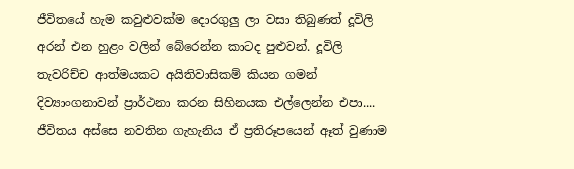ජීවිතයේ හැම කවුළුවක්ම දොරගුලු ලා වසා තිබුණත් දූවිලි අරන් එන හුළං වලින් බේරෙන්න කාටද පුළුවන්. දූවිලි තැවරිච්ච ආත්මයකට අයිතිවාසිකම් කියන ගමන් දිව්‍යාංගනාවන් ප්‍රාර්ථනා කරන සිහිනයක එල්ලෙන්න එපා.... ජීවිතය අස්සෙ නවතින ගැහැනිය ඒ ප්‍රතිරූපයෙන් ඈත් වුණාම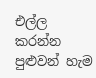එල්ල කරන්න පුළුවන් හැම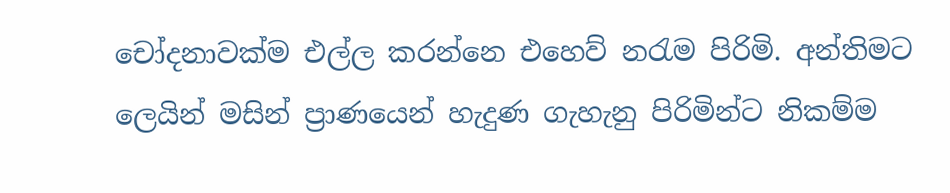චෝදනාවක්ම එල්ල කරන්නෙ එහෙව් නරැම පිරිමි. අන්තිමට ලෙයින් මසින් ප්‍රාණයෙන් හැදුණ ගැහැනු පිරිමින්ට නිකම්ම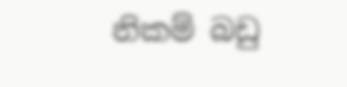නිකම් බඩු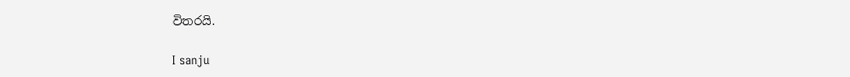විතරයි.

I sanju